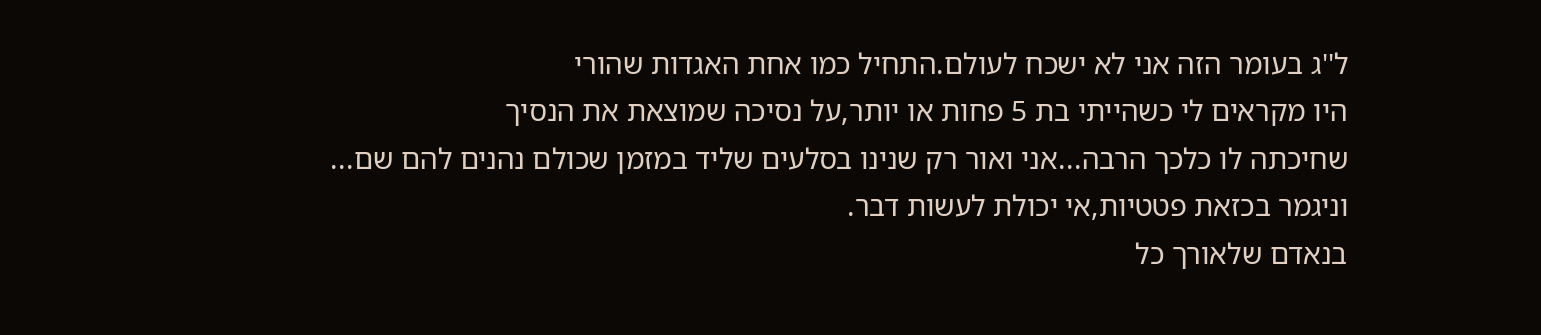ל''ג בעומר הזה אני לא ישכח לעולם.התחיל כמו אחת האגדות שהורי
היו מקראים לי כשהייתי בת 5 פחות או יותר,על נסיכה שמוצאת את הנסיך
שחיכתה לו כלכך הרבה...אני ואור רק שנינו בסלעים שליד במזמן שכולם נהנים להם שם...
וניגמר בכזאת פטטיות,אי יכולת לעשות דבר.
בנאדם שלאורך כל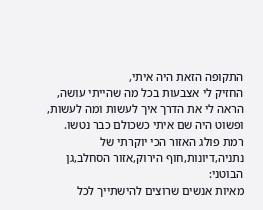התקופה הזאת היה איתי,
החזיק לי אצבעות בכל מה שהייתי עושה,
הראה לי את הדרך איך לעשות ומה לעשות,
ופשוט היה שם איתי כשכולם כבר נטשו.
רמת פולג האזור הכי יוקרתי של נתניה,דיונות,חוף הירוק,אזור הסחלב,גן הבוטני:
מאיות אנשים שרוצים להישתייך לכל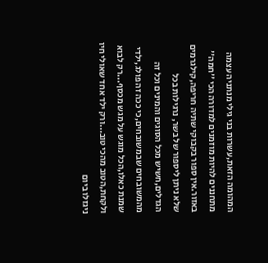המהומה הזאת,עשרות בני גילי מנתניה עצמה מתחננים להיות מוזמנים למדורה הכי ''חמה'' באזור.אין ספור בקבוקי שתיה חריפה,קילגרמים שלא ניתן ליספור של בשר, נרגילות בכל הגדלים,חשיש מכל הסוגים והמינים וכל זה מהמשובחים שבמשובחים,כי ככה זה פולג,ילדי שמנת כאלו,הכל מוגש על מגש מכסף...רק לבוא ולקחת,הטוב מהכי טוב...ורק ילד אחד שאולי חיו ניגזלו ביום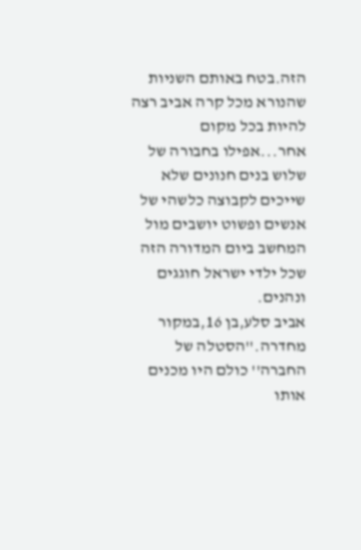הזה.בטח באותם השניות שהנורא מכל קרה אביב רצה להיות בכל מקום אחר...אפילו בחבורה של שלוש בנים חנונים שלא שייכים לקבוצה כלשהי של אנשים ופשוט יושבים מול המחשב ביום המדורה הזה שכל ילדי ישראל חוגגים ונהנים.
אביב סלע,בן 16,במקור מחדרה.''הסטלה של החברה'' כולם היו מכנים אותו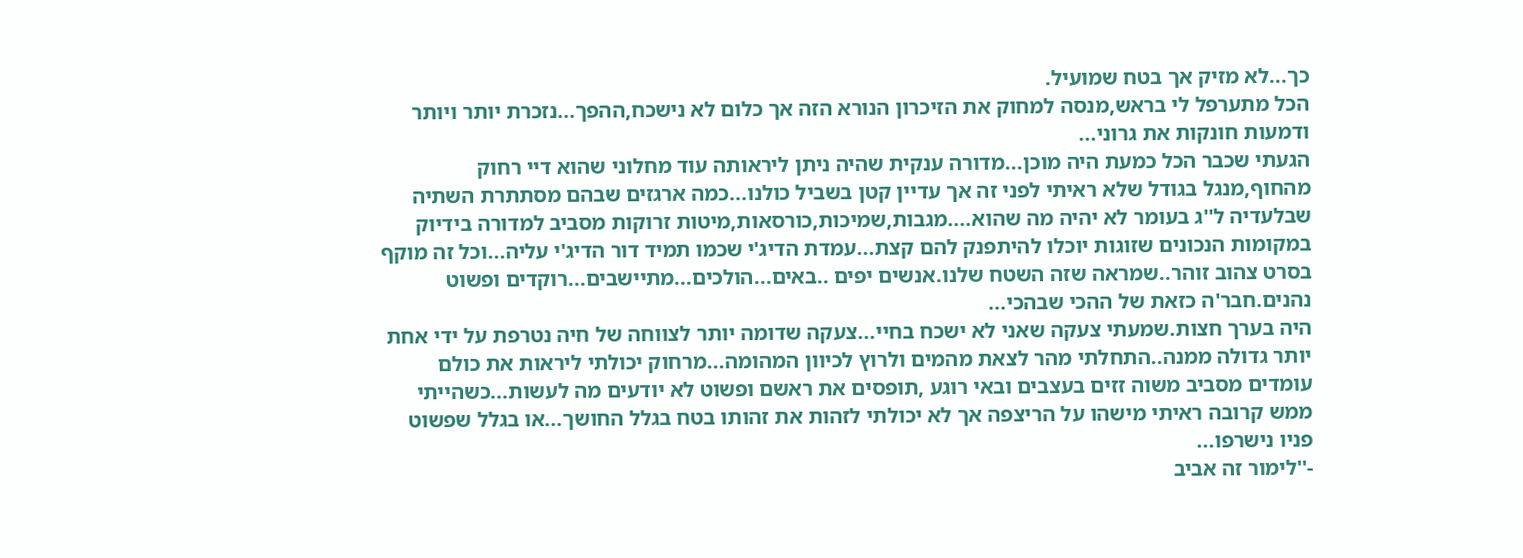כך...לא מזיק אך בטח שמועיל.
הכל מתערפל לי בראש,מנסה למחוק את הזיכרון הנורא הזה אך כלום לא נישכח,ההפך...נזכרת יותר ויותר ודמעות חונקות את גרוני...
הגעתי שכבר הכל כמעת היה מוכן...מדורה ענקית שהיה ניתן ליראותה עוד מחלוני שהוא דיי רחוק מהחוף,מנגל בגודל שלא ראיתי לפני זה אך עדיין קטן בשביל כולנו...כמה ארגזים שבהם מסתתרת השתיה שבלעדיה ל''ג בעומר לא יהיה מה שהוא....מגבות,שמיכות,כורסאות,מיטות זרוקות מסביב למדורה בידיוק במקומות הנכונים שזוגות יוכלו להיתפנק להם קצת...עמדת הדיג'י שכמו תמיד דור הדיג'י עליה...וכל זה מוקף בסרט צהוב זוהר..שמראה שזה השטח שלנו.אנשים יפים ..באים...הולכים...מתיישבים...רוקדים ופשוט נהנים.חבר'ה כזאת של ההכי שבהכי...
היה בערך חצות.שמעתי צעקה שאני לא ישכח בחיי...צעקה שדומה יותר לצווחה של חיה נטרפת על ידי אחת יותר גדולה ממנה..התחלתי מהר לצאת מהמים ולרוץ לכיוון המהומה...מרחוק יכולתי ליראות את כולם עומדים מסביב משוה זזים בעצבים ובאי רוגע ,תופסים את ראשם ופשוט לא יודעים מה לעשות...כשהייתי ממש קרובה ראיתי מישהו על הריצפה אך לא יכולתי לזהות את זהותו בטח בגלל החושך...או בגלל שפשוט פניו נישרפו...
-''לימור זה אביב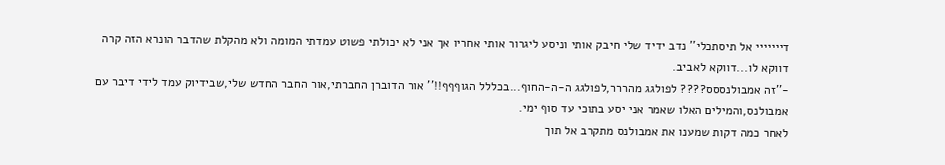דייייייי אל תיסתכלי'' נדב ידיד שלי חיבק אותי וניסע ליגרור אותי אחריו אך אני לא יכולתי פשוט עמדתי המומה ולא מהקלת שהדבר הונרא הזה קרה דווקא לו...דווקא לאביב.
-''זה אמבולנססס???? לפולגג מהררר,לפולגג ה-ה-החוף...בכללל הגוףףף!!'' אור הדוברן החברתי,אור החבר החדש שלי,שבידיוק עמד לידי דיבר עם אמבולנס,והמילים האלו שאמר אני יסע בתוכי עד סוף ימי.
לאחר כמה דקות שמענו את אמבולנס מתקרב אל תוך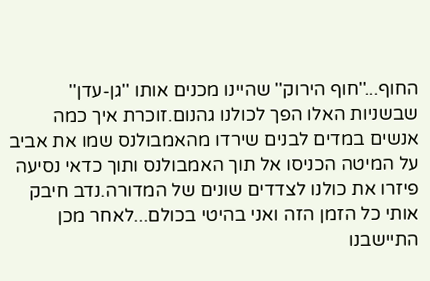החוף...''חוף הירוק'' שהיינו מכנים אותו ''גן-עדן'' שבשניות האלו הפך לכולנו גהנום.זוכרת איך כמה אנשים במדים לבנים שירדו מהאמבולנס שמו את אביב על המיטה הכניסו אל תוך האמבולנס ותוך כדאי נסיעה פיזרו את כולנו לצדדים שונים של המדורה.נדב חיבק אותי כל הזמן הזה ואני בהיטי בכולם...לאחר מכן התיישבנו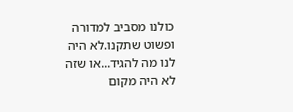כולנו מסביב למדורה ופשוט שתקנו.לא היה לנו מה להגיד...או שזה לא היה מקום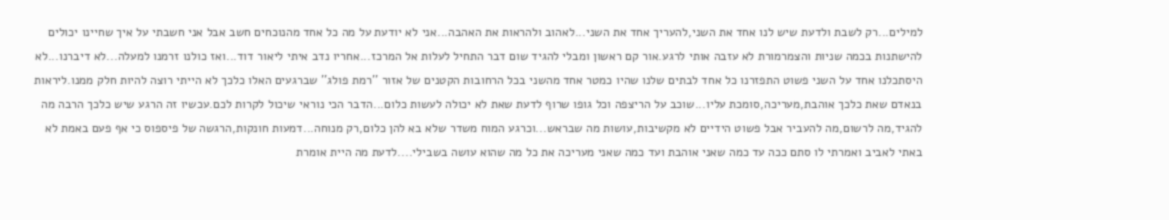למילים...רק לשבת ולדעת שיש לנו אחד את השני,להעריך אחד את השני...לאהוב ולהראות את האהבה...אני לא יודעת על מה כל אחד מהנוכחים חשב אבל אני חשבתי על איך שחיינו יכולים להישתנות בכמה שניות והצמרמורת לא עזבה אותי לרגע.אור קם ראשון ומבלי להגיד שום דבר התחיל לעלות אל המרכז...אחריו נדב איתי ליאור דוד...ואז כולנו זרמנו למעלה...לא דיברנו...לא היסתכלנו אחד על השני פשוט התפזרנו כל אחד לבתים שלנו שהיו כמטר אחד מהשני בכל הרחובות הקטנים של אזור ''רמת פולג'' שברגעים האלו כלכך לא הייתי רוצה להיות חלק ממנו.ליראות בנאדם שאת כלכך אוהבת,מעריכה,סומכת עליו...שוכב על הריצפה וכל גופו שרוף לדעת שאת לא יכולה לעשות כלום...הדבר הכי נוראי שיכול לקרות לכם.עכשיו זה הרגע שיש כלכך הרבה מה להגיד,מה לרשום,מה להעביר אבל פשוט הידיים לא מקשיבות,עושות מה שבראש...וכרגע המוח משדר שלא בא להן כלום,רק מנוחה...דמעות חונקות,הרגשה של פיספוס כי אף פעם באמת לא באתי לאביב ואמרתי לו סתם ככה עד כמה שאני אוהבת ועד כמה שאני מעריכה את כל מה שהוא עושה בשבילי....לדעת מה היית אומרת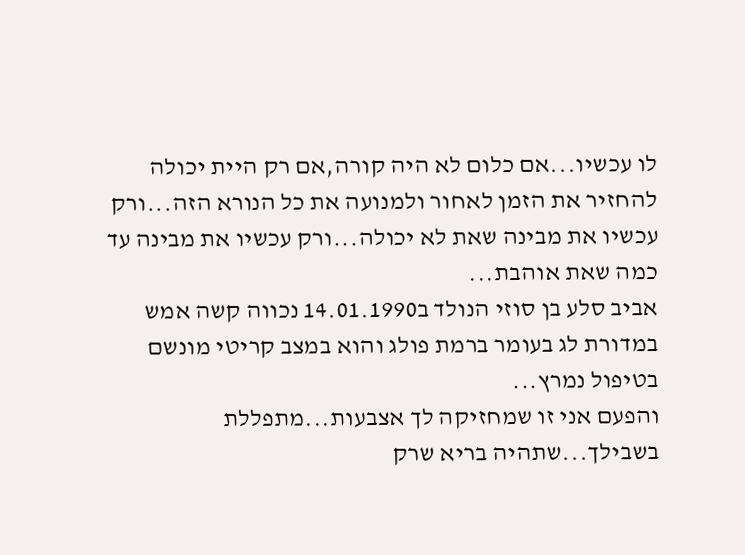לו עכשיו...אם כלום לא היה קורה,אם רק היית יכולה להחזיר את הזמן לאחור ולמנועה את כל הנורא הזה...ורק עכשיו את מבינה שאת לא יכולה...ורק עכשיו את מבינה עד כמה שאת אוהבת...
אביב סלע בן סוזי הנולד ב14.01.1990 נכווה קשה אמש במדורת לג בעומר ברמת פולג והוא במצב קריטי מונשם בטיפול נמרץ...
והפעם אני זו שמחזיקה לך אצבעות...מתפללת בשבילך...שתהיה בריא שרק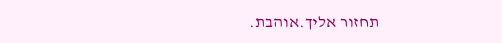תחזור אליך.אוהבת.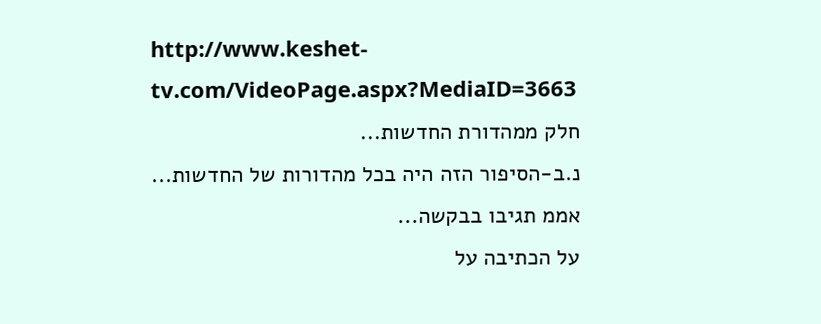http://www.keshet-tv.com/VideoPage.aspx?MediaID=3663
חלק ממהדורת החדשות...
נ.ב-הסיפור הזה היה בכל מהדורות של החדשות...
אממ תגיבו בבקשה...
על הכתיבה על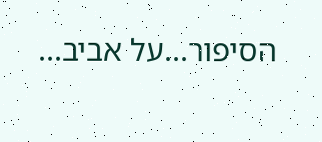הסיפור...על אביב...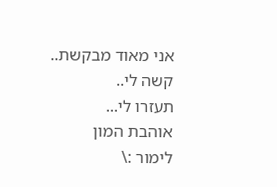אני מאוד מבקשת..
קשה לי..
תעזרו לי...
אוהבת המון
לימור :\